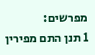מפרשים:
1 תנן התם מפירין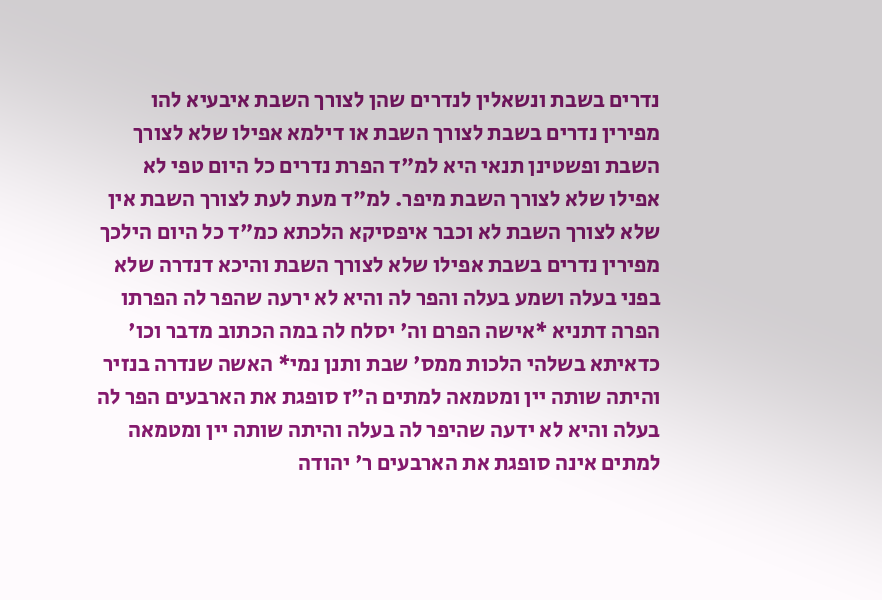נדרים בשבת ונשאלין לנדרים שהן לצורך השבת איבעיא להו מפירין נדרים בשבת לצורך השבת או דילמא אפילו שלא לצורך השבת ופשטינן תנאי היא למ"ד הפרת נדרים כל היום טפי לא אפילו שלא לצורך השבת מיפר. למ"ד מעת לעת לצורך השבת אין שלא לצורך השבת לא וכבר איפסיקא הלכתא כמ"ד כל היום הילכך מפירין נדרים בשבת אפילו שלא לצורך השבת והיכא דנדרה שלא בפני בעלה ושמע בעלה והפר לה והיא לא ירעה שהפר לה הפרתו הפרה דתניא *אישה הפרם וה' יסלח לה במה הכתוב מדבר וכו' כדאיתא בשלהי הלכות ממס' שבת ותנן נמי* האשה שנדרה בנזיר והיתה שותה יין ומטמאה למתים ה"ז סופגת את הארבעים הפר לה בעלה והיא לא ידעה שהיפר לה בעלה והיתה שותה יין ומטמאה למתים אינה סופגת את הארבעים ר' יהודה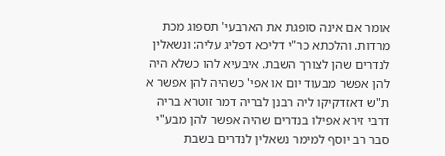אומר אם אינה סופגת את הארבעי' תספוג מכת מרדות. והלכתא כר"י דליכא דפליג עליה: ונשאלין לנדרים שהן לצורך השבת. איבעיא להו כשלא היה להן אפשר מבעוד יום או אפי' כשהיה להן אפשר א ת"ש דאזדקיקו ליה רבנן לבריה דמר זוטרא בריה דרבי זירא אפילו בנדרים שהיה אפשר להן מבע"י סבר רב יוסף למימר נשאלין לנדרים בשבת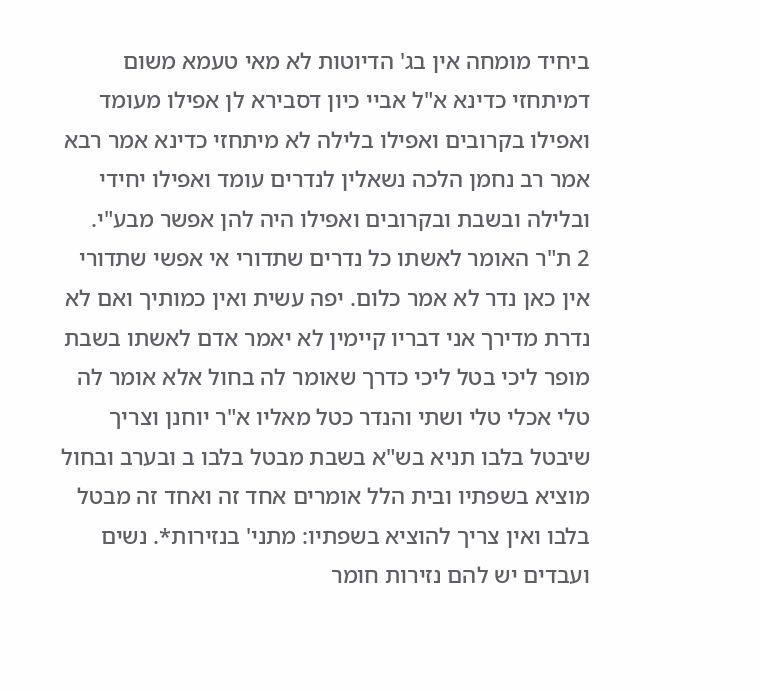ביחיד מומחה אין בג' הדיוטות לא מאי טעמא משום דמיתחזי כדינא א"ל אביי כיון דסבירא לן אפילו מעומד ואפילו בקרובים ואפילו בלילה לא מיתחזי כדינא אמר רבא אמר רב נחמן הלכה נשאלין לנדרים עומד ואפילו יחידי ובלילה ובשבת ובקרובים ואפילו היה להן אפשר מבע"י.
2 ת"ר האומר לאשתו כל נדרים שתדורי אי אפשי שתדורי אין כאן נדר לא אמר כלום. יפה עשית ואין כמותיך ואם לא נדרת מדירך אני דבריו קיימין לא יאמר אדם לאשתו בשבת מופר ליכי בטל ליכי כדרך שאומר לה בחול אלא אומר לה טלי אכלי טלי ושתי והנדר כטל מאליו א"ר יוחנן וצריך שיבטל בלבו תניא בש"א בשבת מבטל בלבו ב ובערב ובחול מוציא בשפתיו ובית הלל אומרים אחד זה ואחד זה מבטל בלבו ואין צריך להוציא בשפתיו: מתני' בנזירות*. נשים ועבדים יש להם נזירות חומר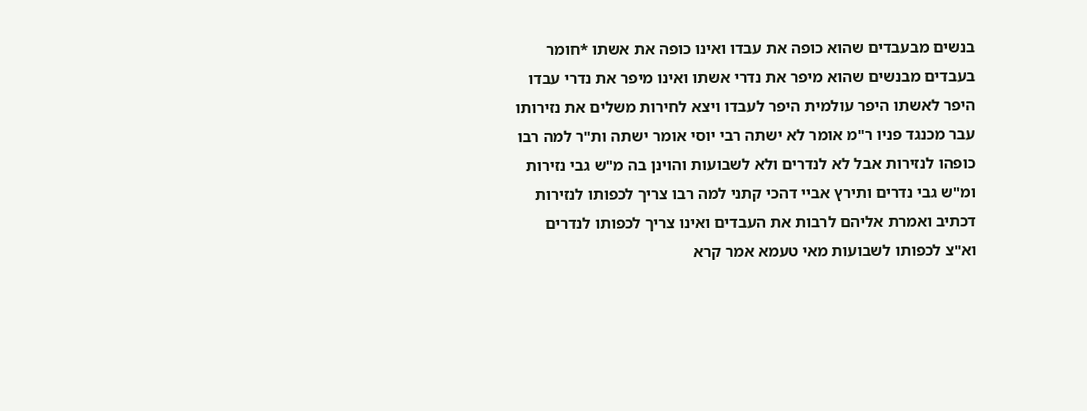בנשים מבעבדים שהוא כופה את עבדו ואינו כופה את אשתו *חומר בעבדים מבנשים שהוא מיפר את נדרי אשתו ואינו מיפר את נדרי עבדו היפר לאשתו היפר עולמית היפר לעבדו ויצא לחירות משלים את נזירותו עבר מכנגד פניו ר"מ אומר לא ישתה רבי יוסי אומר ישתה ות"ר למה רבו כופהו לנזירות אבל לא לנדרים ולא לשבועות והוינן בה מ"ש גבי נזירות ומ"ש גבי נדרים ותירץ אביי דהכי קתני למה רבו צריך לכפותו לנזירות דכתיב ואמרת אליהם לרבות את העבדים ואינו צריך לכפותו לנדרים וא"צ לכפותו לשבועות מאי טעמא אמר קרא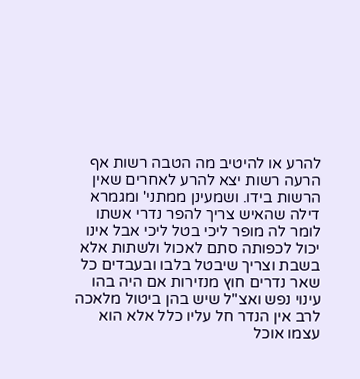להרע או להיטיב מה הטבה רשות אף הרעה רשות יצא להרע לאחרים שאין הרשות בידו. ושמעינן ממתני' ומגמרא דילה שהאיש צריך להפר נדרי אשתו לומר לה מופר ליכי בטל ליכי אבל אינו יכול לכפותה סתם לאכול ולשתות אלא בשבת וצריך שיבטל בלבו ובעבדים כל שאר נדרים חוץ מנזירות אם היה בהו עינוי נפש ואצ"ל שיש בהן ביטול מלאכה לרב אין הנדר חל עליו כלל אלא הוא עצמו אוכל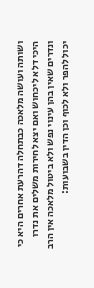ושותה ועושה מלאכה כבתחלה דהרעת אחרים היא כי היכי דלא ליכחוש ואם יצא לחירות משלים את נדרו ונדרים שאין בהן עינוי נפש ולא ביטול מלאכה אין הרב יכול להפר ולא לכוף וכן הדין בשבועות: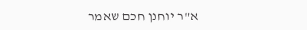א"ר יוחנן חכם שאמר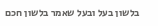בלשון בעל ובעל שאמר בלשון חכם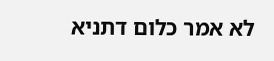לא אמר כלום דתניא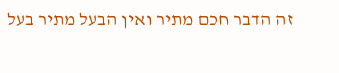זה הדבר חכם מתיר ואין הבעל מתיר בעל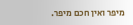מיפר ואין חכם מיפר.